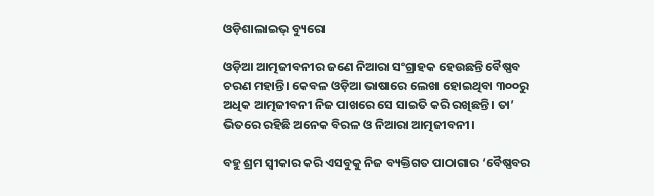ଓଡ଼ିଶାଲାଇଭ୍‌ ବ୍ୟୁରୋ

ଓଡ଼ିଆ ଆତ୍ମଜୀବନୀର ଜଣେ ନିଆରା ସଂଗ୍ରାହକ ହେଉଛନ୍ତି ବୈଷ୍ଣବ ଚରଣ ମହାନ୍ତି। କେବଳ ଓଡ଼ିଆ ଭାଷାରେ ଲେଖା ହୋଇଥିବା ୩୦୦ରୁ ଅଧିକ ଆତ୍ମଜୀବନୀ ନିଜ ପାଖରେ ସେ ସାଇତି କରି ରଖିଛନ୍ତି। ତା’ ଭିତରେ ରହିଛି ଅନେକ ବିରଳ ଓ ନିଆରା ଆତ୍ମଜୀବନୀ।

ବହୁ ଶ୍ରମ ସ୍ୱୀକାର କରି ଏସବୁକୁ ନିଜ ବ୍ୟକ୍ତିଗତ ପାଠାଗାର ‘ବୈଷ୍ଣବର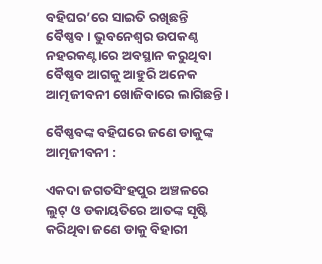ବହିଘର’ରେ ସାଇତି ରଖିଛନ୍ତି ବୈଷ୍ଣବ। ଭୁବନେଶ୍ୱର ଉପକଣ୍ଠ ନହରକଣ୍ଟାରେ ଅବସ୍ଥାନ କରୁଥିବା ବୈଷ୍ଣବ ଆଗକୁ ଆହୁରି ଅନେକ ଆତ୍ମଜୀବନୀ ଖୋଜିବାରେ ଲାଗିଛନ୍ତି।

ବୈଷ୍ଣବଙ୍କ ବହିଘରେ ଜଣେ ଡାକୁଙ୍କ ଆତ୍ମଜୀବନୀ :

ଏକଦା ଜଗତସିଂହପୁର ଅଞ୍ଚଳରେ ଲୁଟ୍ ଓ ଡକାୟତିରେ ଆତଙ୍କ ସୃଷ୍ଟି କରିଥିବା ଜଣେ ଡାକୁ ବିହାରୀ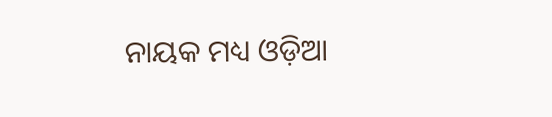ନାୟକ ମଧ୍ୟ ଓଡ଼ିଆ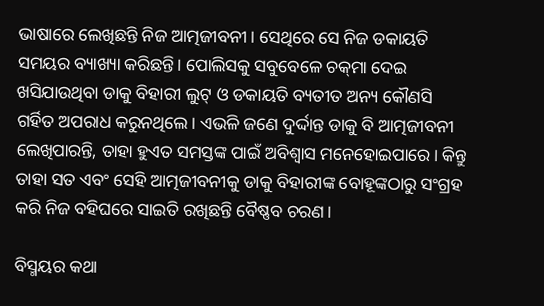ଭାଷାରେ ଲେଖିଛନ୍ତି ନିଜ ଆତ୍ମଜୀବନୀ। ସେଥିରେ ସେ ନିଜ ଡକାୟତି ସମୟର ବ୍ୟାଖ୍ୟା କରିଛନ୍ତି। ପୋଲିସକୁ ସବୁବେଳେ ଚକ୍‌‍ମା ଦେଇ ଖସିଯାଉଥିବା ଡାକୁ ବିହାରୀ ଲୁଟ୍ ଓ ଡକାୟତି ବ୍ୟତୀତ ଅନ୍ୟ କୌଣସି ଗର୍ହିତ ଅପରାଧ କରୁନଥିଲେ। ଏଭଳି ଜଣେ ଦୁର୍ଦ୍ଦାନ୍ତ ଡାକୁ ବି ଆତ୍ମଜୀବନୀ ଲେଖିପାରନ୍ତି, ତାହା ହୁଏତ ସମସ୍ତଙ୍କ ପାଇଁ ଅବିଶ୍ୱାସ ମନେହୋଇପାରେ। କିନ୍ତୁ ତାହା ସତ ଏବଂ ସେହି ଆତ୍ମଜୀବନୀକୁ ଡାକୁ ବିହାରୀଙ୍କ ବୋହୂଙ୍କଠାରୁ ସଂଗ୍ରହ କରି ନିଜ ବହିଘରେ ସାଇତି ରଖିଛନ୍ତି ବୈଷ୍ଣବ ଚରଣ।

ବିସ୍ମୟର କଥା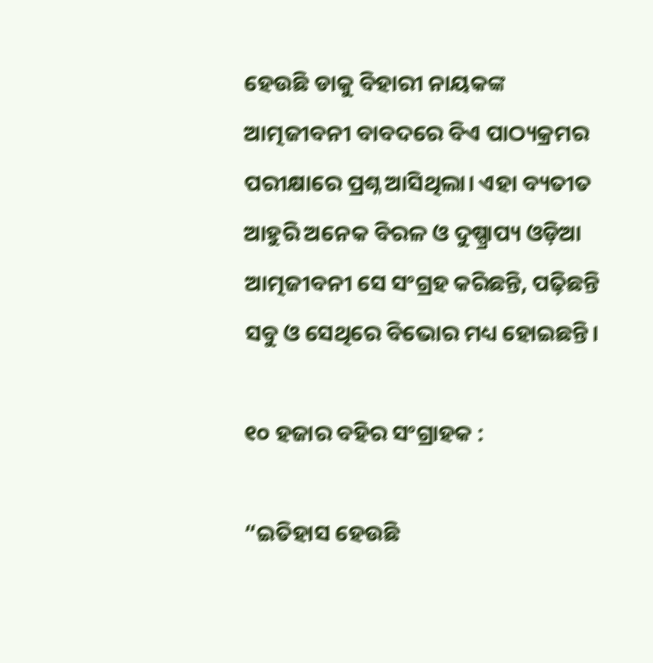ହେଉଛି ଡାକୁ ବିହାରୀ ନାୟକଙ୍କ ଆତ୍ମଜୀବନୀ ବାବଦରେ ବିଏ ପାଠ୍ୟକ୍ରମର ପରୀକ୍ଷାରେ ପ୍ରଶ୍ନ ଆସିଥିଲା। ଏହା ବ୍ୟତୀତ ଆହୁରି ଅନେକ ବିରଳ ଓ ଦୁଷ୍ପ୍ରାପ୍ୟ ଓଡ଼ିଆ ଆତ୍ମଜୀବନୀ ସେ ସଂଗ୍ରହ କରିଛନ୍ତି, ପଢ଼ିଛନ୍ତି ସବୁ ଓ ସେଥିରେ ବିଭୋର ମଧ୍ୟ ହୋଇଛନ୍ତି।

୧୦ ହଜାର ବହିର ସଂଗ୍ରାହକ :

“ଇତିହାସ ହେଉଛି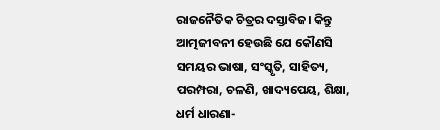ରାଜନୈତିକ ଚିତ୍ରର ଦସ୍ତାବିଜ। କିନ୍ତୁ ଆତ୍ମଜୀବନୀ ହେଉଛି ଯେ କୌଣସି ସମୟର ଭାଷା, ସଂସ୍କୃତି, ସାହିତ୍ୟ, ପରମ୍ପରା, ଚଳଣି, ଖାଦ୍ୟପେୟ, ଶିକ୍ଷା, ଧର୍ମ ଧାରଣା-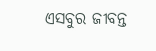ଏସବୁର ଜୀବନ୍ତ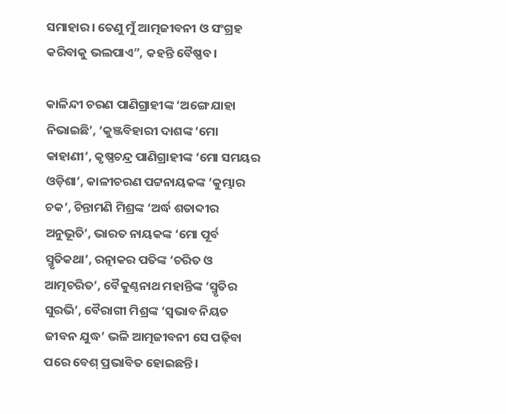ସମାହାର। ତେଣୁ ମୁଁ ଆତ୍ମଜୀବନୀ ଓ ସଂଗ୍ରହ କରିବାକୁ ଭଲପାଏ”, କହନ୍ତି ବୈଷ୍ଣବ।

କାଳିନ୍ଦୀ ଚରଣ ପାଣିଗ୍ରାହୀଙ୍କ ‘ଅଙ୍ଗେ ଯାହା ନିଭାଇଛି’, ‘କୁଞ୍ଜବିହାରୀ ଦାଶଙ୍କ ‘ମୋ କାହାଣୀ’, କୃଷ୍ଣଚନ୍ଦ୍ର ପାଣିଗ୍ରାହୀଙ୍କ ‘ମୋ ସମୟର ଓଡ଼ିଶା’, କାଳୀଚରଣ ପଟ୍ଟନାୟକଙ୍କ ‘କୁମ୍ଭାର ଚକ’, ଚିନ୍ତାମଣି ମିଶ୍ରଙ୍କ ‘ଅର୍ଦ୍ଧ ଶତାବ୍ଦୀର ଅନୁଭୂତି’, ଭାରତ ନାୟକଙ୍କ ‘ମୋ ପୂର୍ବ ସ୍ମୃତିକଥା’, ରତ୍ନାକର ପତିଙ୍କ ‘ଚରିତ ଓ ଆତ୍ମଚରିତ’, ବୈକୁଣ୍ଠନାଥ ମହାନ୍ତିଙ୍କ ‘ସ୍ମୃତିର ସୁରଭି’, ବୈରାଗୀ ମିଶ୍ରଙ୍କ ‘ସ୍ୱଭାବ ନିୟତ ଜୀବନ ଯୁଦ୍ଧ’ ଭଳି ଆତ୍ମଜୀବନୀ ସେ ପଢ଼ିବା ପରେ ବେଶ୍ ପ୍ରଭାବିତ ହୋଇଛନ୍ତି।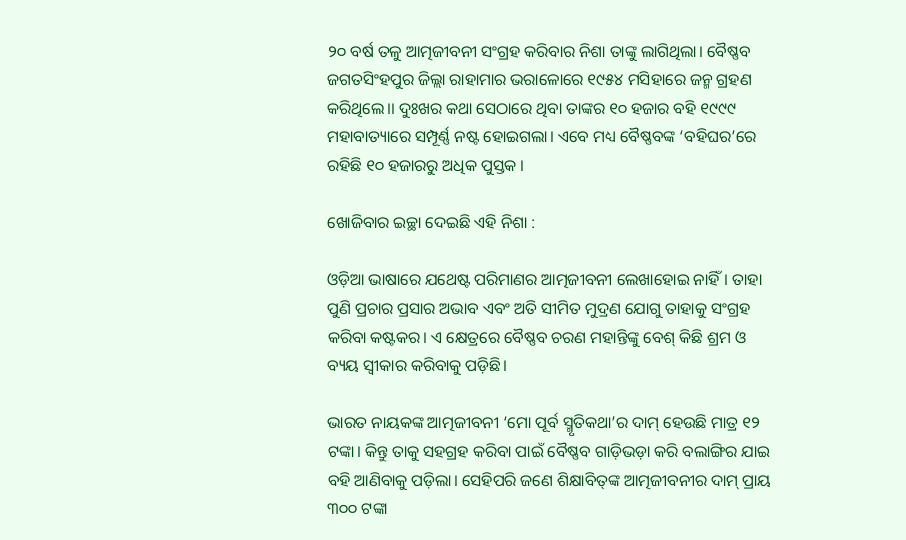୨୦ ବର୍ଷ ତଳୁ ଆତ୍ମଜୀବନୀ ସଂଗ୍ରହ କରିବାର ନିଶା ତାଙ୍କୁ ଲାଗିଥିଲା। ବୈଷ୍ଣବ ଜଗତସିଂହପୁର ଜିଲ୍ଲା ରାହାମାର ଭରାଳୋରେ ୧୯୫୪ ମସିହାରେ ଜନ୍ମ ଗ୍ରହଣ କରିଥିଲେ।। ଦୁଃଖର କଥା ସେଠାରେ ଥିବା ତାଙ୍କର ୧୦ ହଜାର ବହି ୧୯୯୯ ମହାବାତ୍ୟାରେ ସମ୍ପୂର୍ଣ୍ଣ ନଷ୍ଟ ହୋଇଗଲା। ଏବେ ମଧ୍ୟ ବୈଷ୍ଣବଙ୍କ ‘ବହିଘର’ରେ ରହିଛି ୧୦ ହଜାରରୁ ଅଧିକ ପୁସ୍ତକ ।

ଖୋଜିବାର ଇଚ୍ଛା ଦେଇଛି ଏହି ନିଶା :

ଓଡ଼ିଆ ଭାଷାରେ ଯଥେଷ୍ଟ ପରିମାଣର ଆତ୍ମଜୀବନୀ ଲେଖାହୋଇ ନାହିଁ। ତାହା ପୁଣି ପ୍ରଚାର ପ୍ରସାର ଅଭାବ ଏବଂ ଅତି ସୀମିତ ମୁଦ୍ରଣ ଯୋଗୁ ତାହାକୁ ସଂଗ୍ରହ କରିବା କଷ୍ଟକର। ଏ କ୍ଷେତ୍ରରେ ବୈଷ୍ଣବ ଚରଣ ମହାନ୍ତିଙ୍କୁ ବେଶ୍ କିଛି ଶ୍ରମ ଓ ବ୍ୟୟ ସ୍ୱୀକାର କରିବାକୁ ପଡ଼ିଛି।

ଭାରତ ନାୟକଙ୍କ ଆତ୍ମଜୀବନୀ ‘ମୋ ପୂର୍ବ ସ୍ମୃତିକଥା’ର ଦାମ୍ ହେଉଛି ମାତ୍ର ୧୨ ଟଙ୍କା। କିନ୍ତୁ ତାକୁ ସହଗ୍ରହ କରିବା ପାଇଁ ବୈଷ୍ଣବ ଗାଡ଼ିଭଡ଼ା କରି ବଲାଙ୍ଗିର ଯାଇ ବହି ଆଣିବାକୁ ପଡ଼ିଲା। ସେହିପରି ଜଣେ ଶିକ୍ଷାବିତ୍‌‌ଙ୍କ ଆତ୍ମଜୀବନୀର ଦାମ୍ ପ୍ରାୟ ୩୦୦ ଟଙ୍କା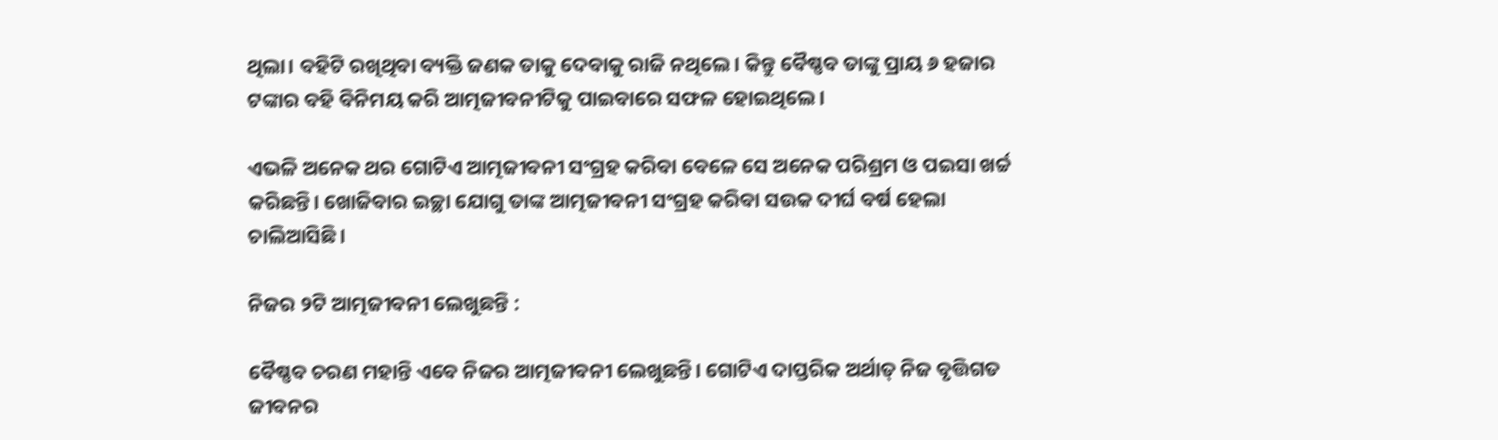ଥିଲା। ବହିଟି ରଖିଥିବା ବ୍ୟକ୍ତି ଜଣକ ତାକୁ ଦେବାକୁ ରାଜି ନଥିଲେ। କିନ୍ତୁ ବୈଷ୍ଣବ ତାଙ୍କୁ ପ୍ରାୟ ୬ ହଜାର ଟଙ୍କାର ବହି ବିନିମୟ କରି ଆତ୍ମଜୀବନୀଟିକୁ ପାଇବାରେ ସଫଳ ହୋଇଥିଲେ।

ଏଭଳି ଅନେକ ଥର ଗୋଟିଏ ଆତ୍ମଜୀବନୀ ସଂଗ୍ରହ କରିବା ବେଳେ ସେ ଅନେକ ପରିଶ୍ରମ ଓ ପଇସା ଖର୍ଚ୍ଚ କରିଛନ୍ତି। ଖୋଜିବାର ଇଚ୍ଛା ଯୋଗୁ ତାଙ୍କ ଆତ୍ମଜୀବନୀ ସଂଗ୍ରହ କରିବା ସଉକ ଦୀର୍ଘ ବର୍ଷ ହେଲା ଚାଲିଆସିଛି।

ନିଜର ୨ଟି ଆତ୍ମଜୀବନୀ ଲେଖୁଛନ୍ତି :

ବୈଷ୍ଣବ ଚରଣ ମହାନ୍ତି ଏବେ ନିଜର ଆତ୍ମଜୀବନୀ ଲେଖୁଛନ୍ତି। ଗୋଟିଏ ଦାପ୍ତରିକ ଅର୍ଥାତ୍ ନିଜ ବୃତ୍ତିଗତ ଜୀବନର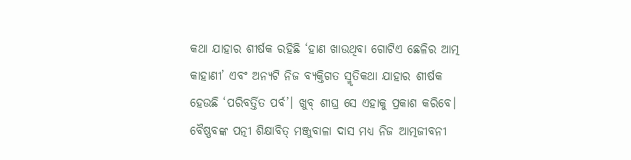କଥା ଯାହାର ଶୀର୍ଷକ ରହିଛି ‘ହାଣ ଖାଉଥିବା ଗୋଟିଏ ଛେଳିର ଆତ୍ମ କାହାଣୀ’ ଏବଂ ଅନ୍ୟଟି ନିଜ ବ୍ୟକ୍ତିଗତ ସ୍ମୃତିକଥା ଯାହାର ଶୀର୍ଷକ ହେଉଛି ‘ପରିବର୍ତ୍ତିତ ପର୍ବ’। ଖୁବ୍ ଶୀଘ୍ର ସେ ଏହାକୁ ପ୍ରକାଶ କରିବେ। ବୈଷ୍ଣବଙ୍କ ପତ୍ନୀ ଶିକ୍ଷାବିତ୍ ମଞ୍ଜୁବାଳା ଦାସ ମଧ୍ୟ ନିଜ ଆତ୍ମଜୀବନୀ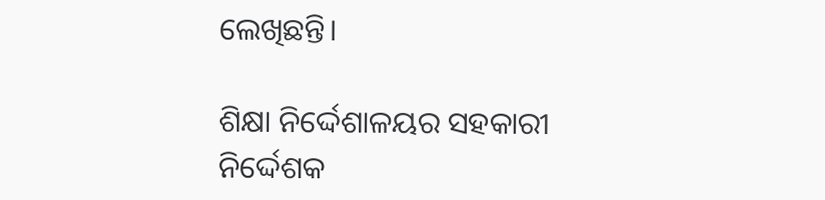ଲେଖିଛନ୍ତି।

ଶିକ୍ଷା ନିର୍ଦ୍ଦେଶାଳୟର ସହକାରୀ ନିର୍ଦ୍ଦେଶକ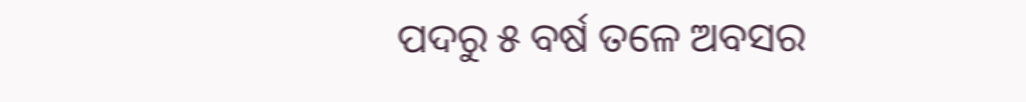ପଦରୁ ୫ ବର୍ଷ ତଳେ ଅବସର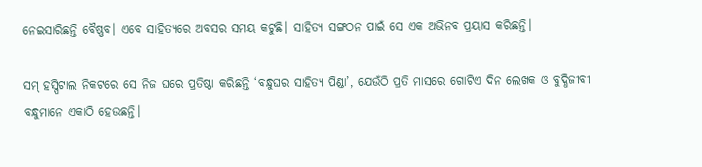ନେଇସାରିଛନ୍ତି ବୈଷ୍ଣବ। ଏବେ ସାହିତ୍ୟରେ ଅବସର ସମୟ କଟୁଛି। ସାହିତ୍ୟ ସଙ୍ଗଠନ ପାଇଁ ସେ ଏକ ଅଭିନବ ପ୍ରୟାସ କରିଛନ୍ତି।

ସମ୍ ହସ୍ପିଟାଲ ନିକଟରେ ସେ ନିଜ ଘରେ ପ୍ରତିଷ୍ଠା କରିଛନ୍ତି ‘ବନ୍ଧୁଘର ସାହିତ୍ୟ ପିଣ୍ଡା’, ଯେଉଁଠି ପ୍ରତି ମାସରେ ଗୋଟିଏ ଦିନ ଲେଖକ ଓ ବୁଦ୍ଧିଜୀବୀ ବନ୍ଧୁମାନେ ଏକାଠି ହେଉଛନ୍ତି।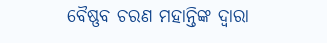ବୈଷ୍ଣବ ଚରଣ ମହାନ୍ତିଙ୍କ ଦ୍ୱାରା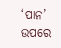‘ପାନ’ ଉପରେ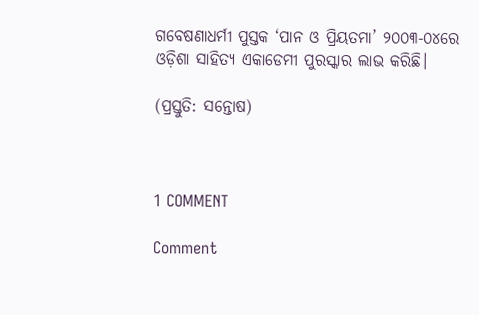ଗବେଷଣାଧର୍ମୀ ପୁସ୍ତକ ‘ପାନ ଓ ପ୍ରିୟତମା’ ୨୦୦୩-୦୪ରେ ଓଡ଼ିଶା ସାହିତ୍ୟ ଏକାଡେମୀ ପୁରସ୍କାର ଲାଭ କରିଛି।

(ପ୍ରସ୍ତୁତି: ସନ୍ତୋଷ)



1 COMMENT

Comment